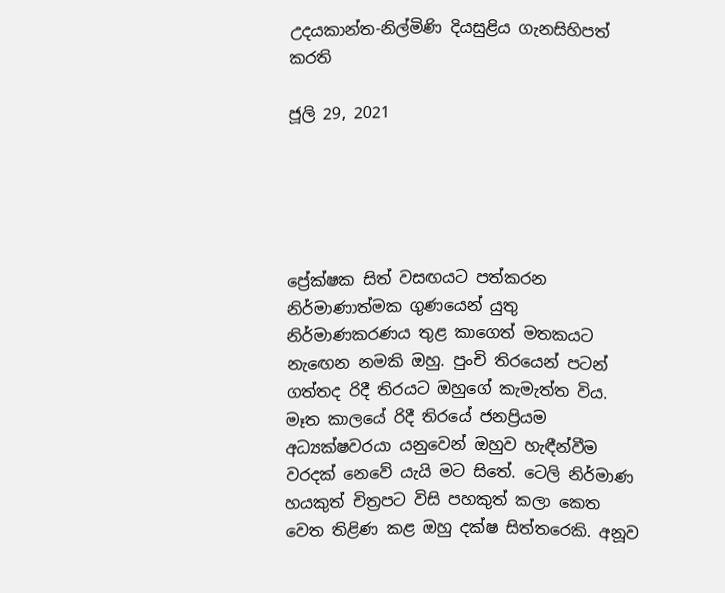උදයකාන්ත-නිල්මිණි දියසුළිය ගැනසිහිපත් කරති

ජූලි 29, 2021





ප්‍රේක්ෂක සිත් වසඟයට පත්කරන නිර්මාණාත්මක ගුණයෙන් යුතු නිර්මාණකරණය තුළ කාගෙත් මතකයට නැඟෙන නමකි ඔහු. පුංචි තිරයෙන් පටන් ගත්තද රිදී තිරයට ඔහුගේ කැමැත්ත විය. මෑත කාලයේ රිදී තිරයේ ජනප්‍රියම අධ්‍යක්ෂවරයා යනුවෙන් ඔහුව හැඳීන්වීම වරදක් නෙවේ යැයි මට සිතේ. ටෙලි නිර්මාණ හයකුත් චිත්‍රපට විසි පහකුත් කලා කෙත වෙත තිළිණ කළ ඔහු දක්ෂ සිත්තරෙකි. අනූව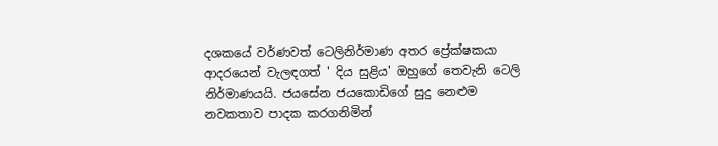දශකයේ වර්ණවත් ටෙලිනිර්මාණ අතර ප්‍රේක්ෂකයා ආදරයෙන් වැලඳගත් ' දිය සුළිය' ඔහුගේ තෙවැනි ටෙලි නිර්මාණයයි. ජයසේන ජයකොඩිගේ සුදු නෙළුම නවකතාව පාදක කරගනිමින්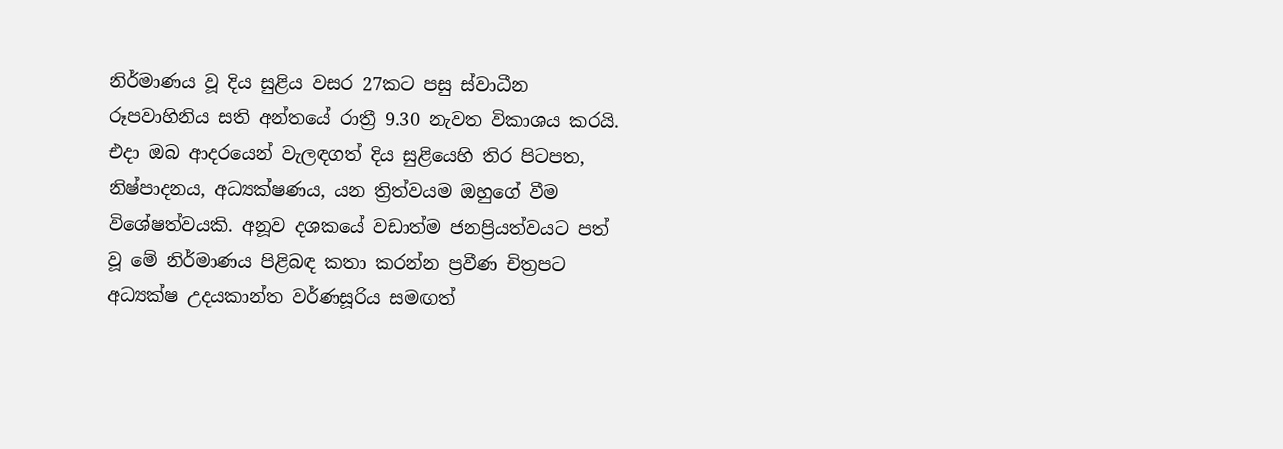නිර්මාණය වූ දිය සුළිය වසර 27කට පසු ස්වාධීන රූපවාහිනිය සති අන්තයේ රාත්‍රී 9.30 නැවත විකාශය කරයි. එදා ඔබ ආදරයෙන් වැලඳගත් දිය සුළියෙහි තිර පිටපත, නිෂ්පාදනය, අධ්‍යක්ෂණය, යන ත්‍රිත්වයම ඔහුගේ වීම විශේෂත්වයකි. අනූව දශකයේ වඩාත්ම ජනප්‍රියත්වයට පත් වූ මේ නිර්මාණය පිළිබඳ කතා කරන්න ප්‍රවීණ චිත්‍රපට අධ්‍යක්ෂ උදයකාන්ත වර්ණසූරිය සමඟත්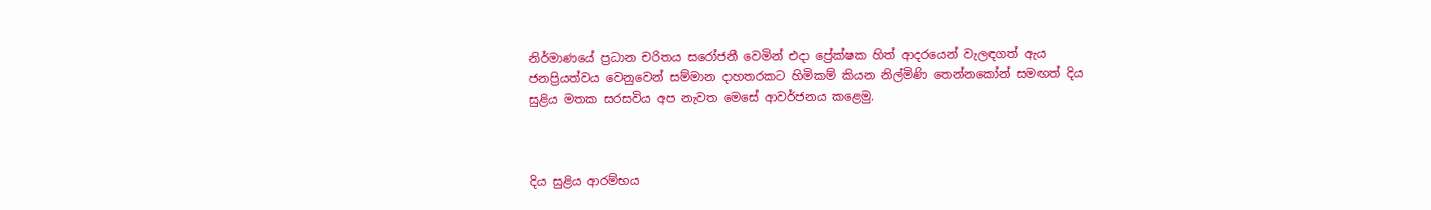නිර්මාණයේ ප්‍රධාන චරිතය සරෝජනී වෙමින් එදා ප්‍රේක්ෂක හිත් ආදරයෙන් වැලඳගත් ඇය ජනප්‍රියත්වය වෙනුවෙන් සම්මාන දාහතරකට හිමිකම් කියන නිල්මිණි තෙන්නකෝන් සමඟත් දිය සුළිය මතක සරසවිය අප නැවත මෙසේ ආවර්ජනය කළෙමු.



දිය සුළිය ආරම්භය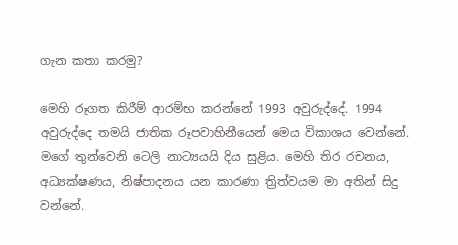ගැන කතා කරමු?

මෙහි රූගත කිරීම් ආරම්භ කරන්නේ 1993 අවුරුද්දේ. 1994 අවුරුද්දෙ තමයි ජාතික රූපවාහිනීයෙන් මෙය විකාශය වෙන්නේ. මගේ තුන්වෙනි ටෙලි නාට්‍යයයි දිය සුළිය. මෙහි තිර රචනය, අධ්‍යක්ෂණය, නිෂ්පාදනය ‍යන කාරණා ත්‍රිත්වයම මා අතින් සිදු වන්නේ.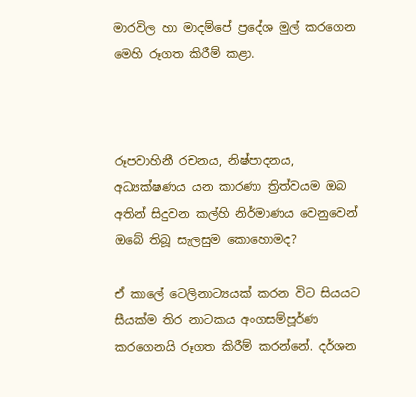මාරවිල හා මාදම්පේ ප්‍රදේශ මුල් කරගෙන මෙහි රූගත කිරීම් කළා.



රූපවාහිනී රචනය, නිෂ්පාදනය, අධ්‍යක්ෂණය ‍යන කාරණා ත්‍රිත්වයම ඔබ අතින් සිදුවන කල්හි නිර්මාණය වෙනුවෙන් ඔබේ තිබූ සැලසුම කොහොමද?

ඒ කාලේ ටෙලිනාට්‍යයක් කරන විට සියයට සීයක්ම තිර නාටකය අංගසම්පූර්ණ කරගෙනයි රූගත කිරීම් කරන්නේ. දර්ශන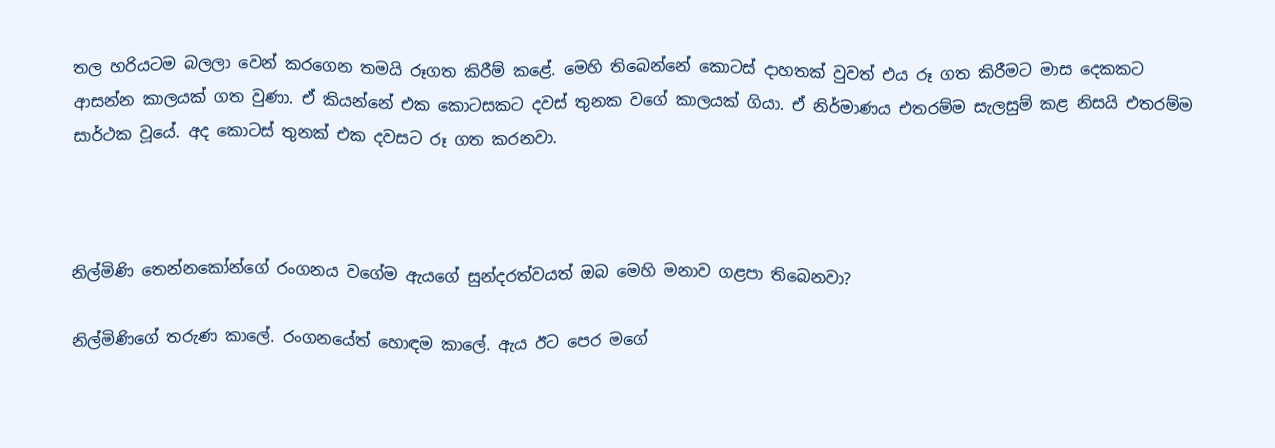තල හරියටම බලලා වෙන් කරගෙන තමයි රූගත කිරීම් කළේ. මෙහි තිබෙන්නේ කොටස් දාහතක් වුවත් එය රූ ගත කිරීමට මාස දෙකකට ආසන්න කාලයක් ගත වුණා. ඒ කියන්නේ එක කොටසකට දවස් තුනක වගේ කාලයක් ගියා. ඒ නිර්මාණය එතරම්ම සැලසුම් කළ නිසයි එතරම්ම සාර්ථක වූයේ. අද කොටස් තුනක් එක දවසට රූ ගත කරනවා.



නිල්මිණි තෙන්නකෝන්ගේ රංගනය වගේම ඇයගේ සුන්දරත්වයත් ඔබ මෙහි මනාව ගළපා තිබෙනවා?

නිල්මිණිගේ තරුණ කාලේ. රංගනයේත් හොඳම කාලේ. ඇය ඊට පෙර මගේ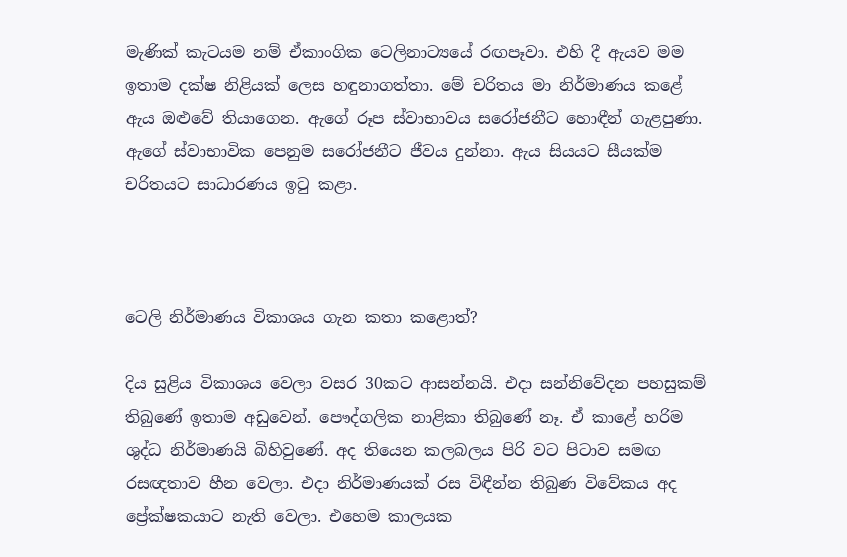මැණික් කැටයම නම් ඒකාංගික ටෙලිනාට්‍යයේ රඟපෑවා. එහි දී ඇයව මම ඉතාම දක්ෂ නිළියක් ලෙස හඳුනාගත්තා. මේ චරිතය මා නිර්මාණය කළේ ඇය ඔළුවේ තියාගෙන. ඇගේ රූප ස්වාභාවය සරෝජනීට හොඳීන් ගැළපුණා. ඇගේ ස්වාභාවික පෙනුම සරෝජනීට ජීවය දුන්නා. ඇය සියයට සීයක්ම චරිතයට සාධාරණය ඉටු කළා.



ටෙලි නිර්මාණය විකාශය ගැන කතා කළොත්?

දිය සුළිය විකාශය වෙලා වසර 30කට ආසන්නයි. එදා සන්නිවේදන පහසුකම් තිබුණේ ඉතාම අඩුවෙන්. පෞද්ගලික නාළිකා තිබුණේ නෑ. ඒ කාළේ හරිම ශුද්ධ නිර්මාණයි බිහිවුණේ. අද තියෙන කලබලය පිරි වට පිටාව සමඟ රසඥතාව හීන වෙලා. එදා නිර්මාණයක් රස විඳීන්න තිබුණ විවේකය අද ප්‍රේක්ෂකයාට නැති වෙලා. එහෙම කාලයක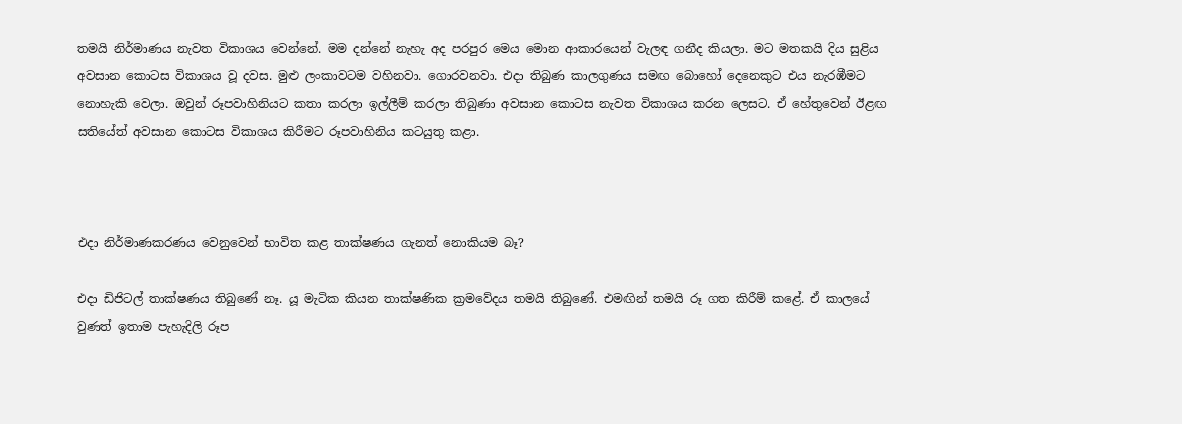තමයි නිර්මාණය නැවත විකාශය වෙන්නේ. මම දන්නේ නැහැ අද පරපුර මෙය මොන ආකාරයෙන් වැලඳ ගනීද කියලා. මට මතකයි දිය සුළිය අවසාන කොටස විකාශය වූ දවස. මුළු ලංකාවටම වහිනවා. ගොරවනවා. එදා තිබුණ කාලගුණය සමඟ බොහෝ දෙනෙකුට එය නැරඹීමට නොහැකි වෙලා. ඔවුන් රූපවාහිනියට කතා කරලා ඉල්ලීම් කරලා තිබුණා අවසාන කොටස නැවත විකාශය කරන ලෙසට. ඒ හේතුවෙන් ඊළඟ සතියේත් අවසාන කොටස විකාශය කිරීමට රූපවාහිනිය කටයුතු කළා.



එදා නිර්මාණකරණය වෙනුවෙන් භාවිත කළ තාක්ෂණය ගැනත් නොකියම බෑ?

එදා ඩිජිටල් තාක්ෂණය තිබුණේ නෑ. යූ මැටික කියන තාක්ෂණික ක්‍රමවේදය තමයි තිබුණේ. එමඟින් තමයි රූ ගත කිරීම් කළේ. ඒ කාලයේ වුණත් ඉතාම පැහැදිලි රූප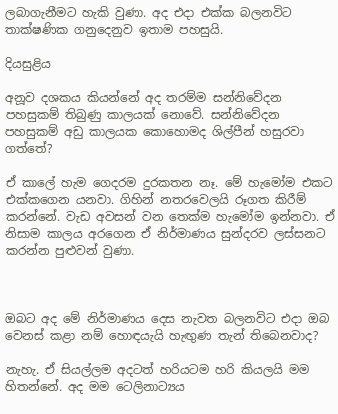ලබාගැනීමට හැකි වුණා. අද එදා එක්ක බලනවිට තාක්ෂණික ගනුදෙනුව ඉතාම පහසුයි.

දියසුළිය

අනූව දශකය කියන්නේ අද තරම්ම සන්නිවේදන පහසුකම් තිබුණු කාලයක් නොවේ. සන්නිවේදන පහසුකම් අඩු කාලයක කොහොමද ශිල්පීන් හසුරවා ගත්තේ?

ඒ කාලේ හැම ගෙදරම දුරකතන නෑ. මේ හැමෝම එකට එක්කගෙන යනවා. ගිහින් නතරවෙලයි රූගත කිරීම් කරන්නේ. වැඩ අවසන් වන තෙක්ම හැමෝම ඉන්නවා. ඒ නිසාම කාලය අරගෙන ඒ නිර්මාණය සුන්දරව ලස්සනට කරන්න පුළුවන් වුණා.



ඔබට අද මේ නිර්මාණය දෙස නැවත බලනවිට එදා ඔබ වෙනස් කළා නම් හොඳයැයි හැඟුණ තැන් තිබෙනවාද?

නැහැ. ඒ සියල්ලම අදටත් හරියටම හරි කියලයි මම හිතන්නේ. අද මම ටෙලිනාට්‍යය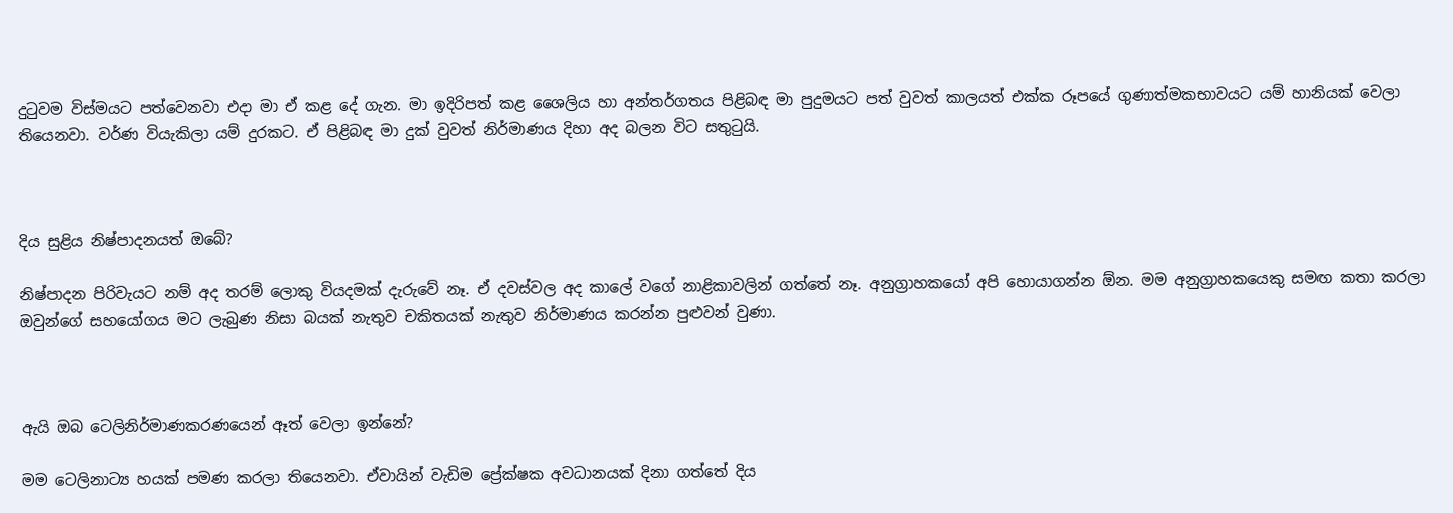දුටුවම විස්මයට පත්වෙනවා එදා මා ඒ කළ දේ ගැන. මා ඉදිරිපත් කළ ශෛලිය හා අන්තර්ගතය පිළිබඳ මා පුදුමයට පත් වුවත් කාලයත් එක්ක රූපයේ ගුණාත්මකභාවයට යම් හානියක් වෙලා තියෙනවා. වර්ණ වියැකිලා යම් දුරකට. ඒ පිළිබඳ මා දුක් වුවත් නිර්මාණය දිහා අද බලන විට සතුටුයි.



දිය සුළිය නිෂ්පාදනයත් ඔබේ?

නිෂ්පාදන පිරිවැයට නම් අද තරම් ලොකු වියදමක් දැරුවේ නෑ. ඒ දවස්වල අද කාලේ වගේ නාළිකාවලින් ගත්තේ නෑ. අනුග්‍රාහකයෝ අපි හොයාගන්න ඕන. මම අනුග්‍රාහකයෙකු සමඟ කතා කරලා ඔවුන්ගේ සහයෝගය මට ලැබුණ නිසා බයක් නැතුව චකිතයක් නැතුව නිර්මාණය කරන්න පුළුවන් වුණා.



ඇයි ඔබ ටෙලිනිර්මාණකරණයෙන් ඈත් වෙලා ඉන්නේ?

මම ටෙලිනාට්‍ය හයක් පමණ කරලා තියෙනවා. ඒවායින් වැඩිම ප්‍රේක්ෂක අවධානයක් දිනා ගත්තේ දිය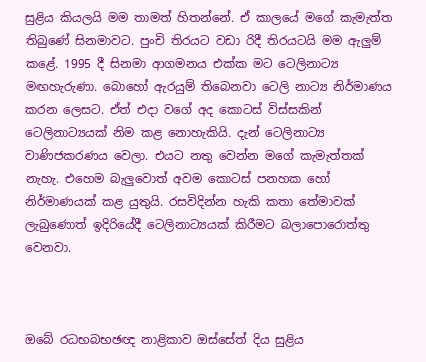සුළිය කියලයි මම තාමත් හිතන්නේ. ඒ කාලයේ මගේ කැමැත්ත තිබුණේ සිනමාවට. පුංචි තිරයට වඩා රිදී තිරයටයි මම ඇලුම් කළේ. 1995 දී සිනමා ආගමනය එක්ක මට ටෙලිනාට්‍ය මඟහැරුණා. බොහෝ ඇරයුම් තිබෙනවා ටෙලි නාට්‍ය නිර්මාණය කරන ලෙසට. ඒත් එදා වගේ අද කොටස් විස්සකින් ටෙලිනාට්‍යයක් නිම කළ නොහැකියි. දැන් ටෙලිනාට්‍ය වාණිජකරණය වෙලා. එයට නතු වෙන්න මගේ කැමැත්තක් නැහැ. එහෙම බැලුවොත් අවම කොටස් පනහක හෝ නිර්මාණයක් කළ යුතුයි. රසවිදින්න හැකි කතා තේමාවක් ලැබුණොත් ඉදිරියේදී ටෙලිනාට්‍යයක් කිරීමට බලාපොරොත්තු වෙනවා.



ඔබේ රධභබභඡඥ නාළිකාව ඔස්සේත් දිය සුළිය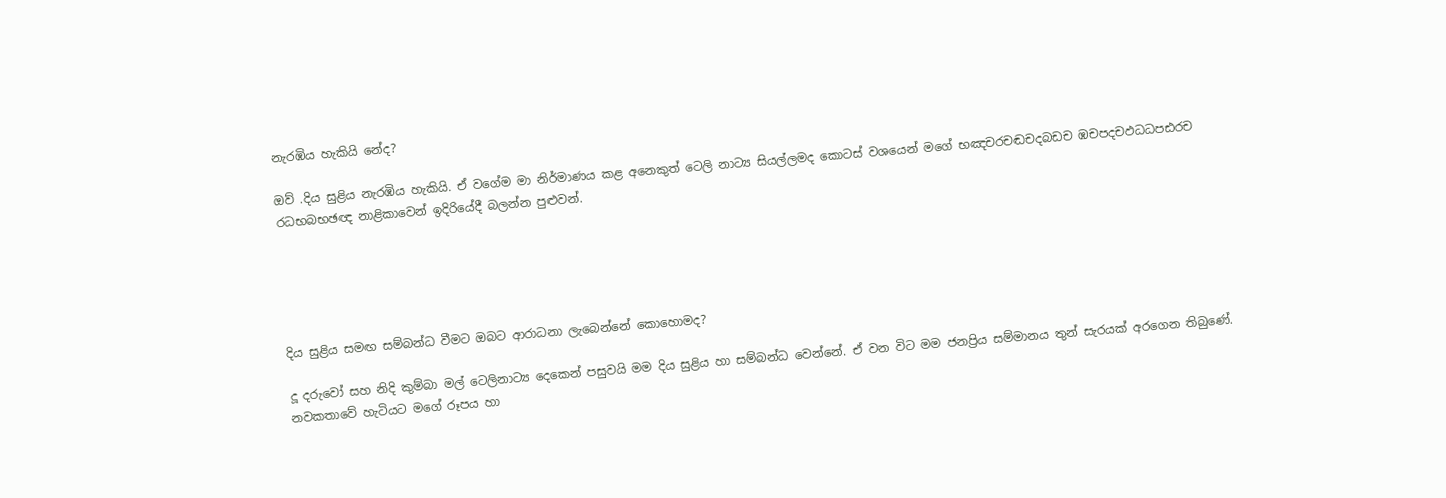නැරඹිය හැකියි නේද?

ඔව් .දිය සුළිය නැරඹිය හැකියි. ඒ වගේම මා නිර්මාණය කළ අනෙකුත් ටෙලි නාට්‍ය සියල්ලමද කොටස් වශයෙන් මගේ භඤචරචඬචදබඩච ඹචපදචඵධධපඪරච රධභබභඡඥ නාළිකාවෙන් ඉදිරියේදී බලන්න පුළුවන්.





දිය සුළිය සමඟ සම්බන්ධ වීමට ඔබට ආරාධනා ලැබෙන්නේ කොහොමද?

දූ දරුවෝ සහ නිදි කුම්බා මල් ටෙලිනාට්‍ය දෙකෙන් පසුවයි මම දිය සුළිය හා සම්බන්ධ වෙන්නේ. ඒ වන විට මම ජනප්‍රිය සම්මානය තුන් සැරයක් අරගෙන තිබුණේ. නවකතාවේ හැටියට මගේ රූපය හා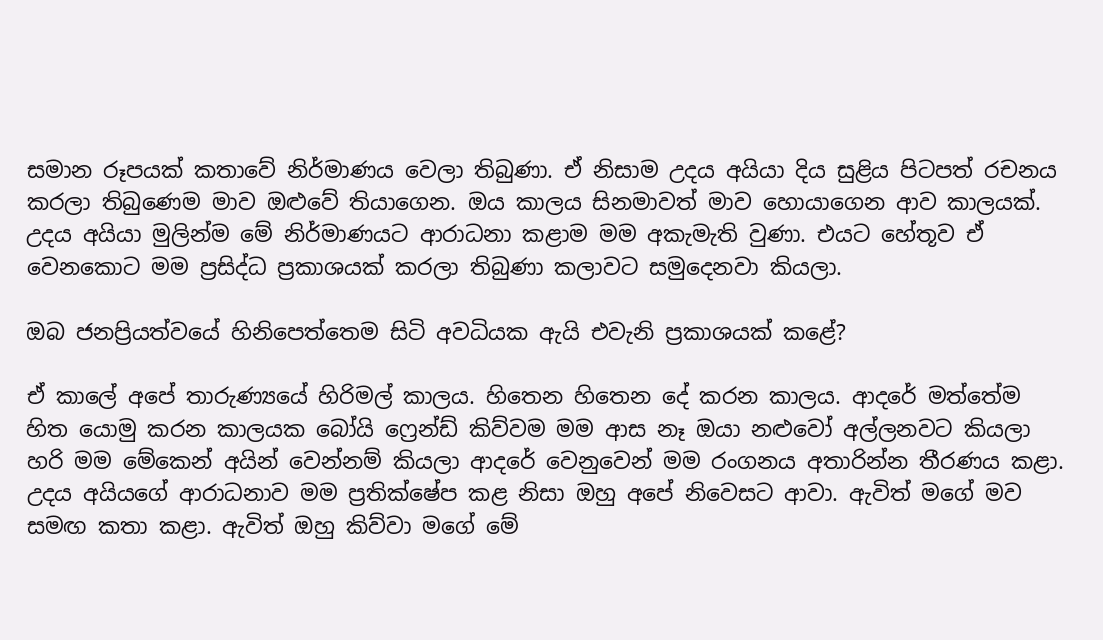සමාන රූපයක් කතාවේ නිර්මාණය වෙලා තිබුණා. ඒ නිසාම උදය අයියා දිය සුළිය පිටපත් රචනය කරලා තිබුණෙම මාව ඔළුවේ තියාගෙන. ඔය කාලය සිනමාවත් මාව හොයාගෙන ආව කාලයක්. උදය අයියා මුලින්ම මේ නිර්මාණයට ආරාධනා කළාම මම අකැමැති වුණා. එයට හේතූව ඒ වෙනකොට මම ප්‍රසිද්ධ ප්‍රකාශයක් කරලා තිබුණා කලාවට සමුදෙනවා කියලා.

ඔබ ජනප්‍රියත්වයේ හිනිපෙත්තෙම සිටි අවධියක ඇයි එවැනි ප්‍රකාශයක් කළේ?

ඒ කාලේ අපේ තාරුණ්‍යයේ හිරිමල් කාලය. හිතෙන හිතෙන දේ කරන කාලය. ආදරේ මත්තේම හිත යොමු කරන කාලයක බෝයි ෆ්‍රෙන්ඩ් කිව්වම මම ආස නෑ ඔයා නළුවෝ අල්ලනවට කියලා හරි මම මේකෙන් අයින් වෙන්නම් කියලා ආදරේ වෙනුවෙන් මම රංගනය අතාරින්න තීරණය කළා. උදය අයියගේ ආරාධනාව මම ප්‍රතික්ෂේප කළ නිසා ඔහු අපේ නිවෙසට ආවා. ඇවිත් මගේ මව සමඟ කතා කළා. ඇවිත් ඔහු කිව්වා මගේ මේ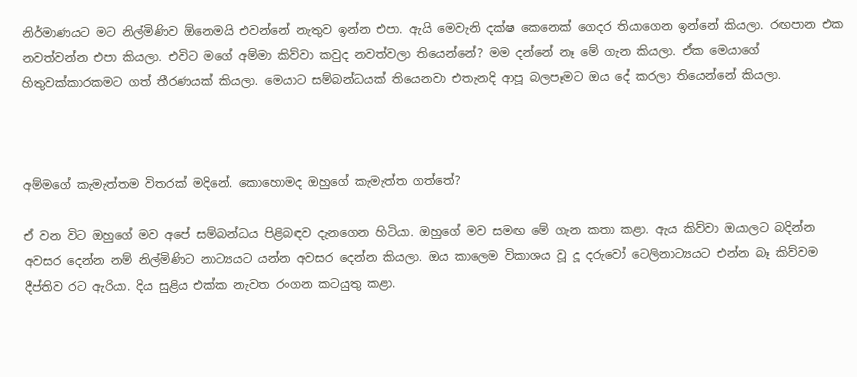නිර්මාණයට මට නිල්මිණිව ඕනෙමයි එවන්නේ නැතුව ඉන්න එපා. ඇයි මෙවැනි දක්ෂ කෙනෙක් ගෙදර තියාගෙන ඉන්නේ කියලා. රඟපාන එක නවත්වන්න එපා කියලා. එවිට මගේ අම්මා කිව්වා කවුද නවත්වලා තියෙන්නේ? මම දන්නේ නෑ මේ ගැන කියලා. ඒක මෙයාගේ හිතුවක්කාරකමට ගත් තීරණයක් කියලා. මෙයාට සම්බන්ධයක් තියෙනවා එතැනදි ආපූ බලපෑමට ඔය දේ කරලා තියෙන්නේ කියලා.



අම්මගේ කැමැත්තම විතරක් මදිනේ. කොහොමද ඔහුගේ කැමැත්ත ගත්තේ?

ඒ වන විට ඔහුගේ මව අපේ සම්බන්ධය පිළිබඳව දැනගෙන හිටියා. ඔහුගේ මව සමඟ මේ ගැන කතා කළා. ඇය කිව්වා ඔයාලට බදින්න අවසර දෙන්න නම් නිල්මිණිට නාට්‍යයට යන්න අවසර දෙන්න කියලා. ඔය කාලෙම විකාශය වූ දූ දරුවෝ ටෙලිනාට්‍යයට එන්න බෑ කිව්වම දීප්තිව රට ඇරියා. දිය සුළිය එක්ක නැවත රංගන කටයුතු කළා.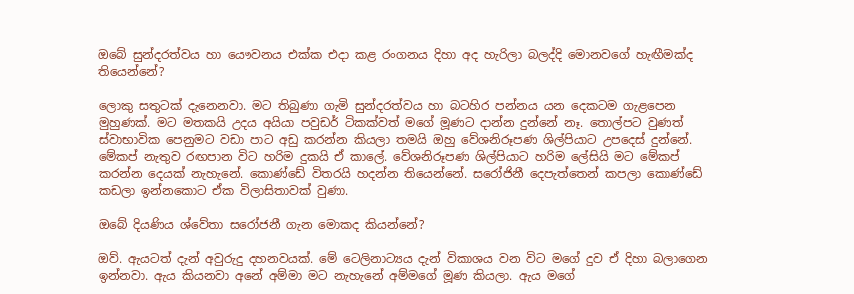ඔබේ සුන්දරත්වය හා යෞවනය එක්ක එදා කළ රංගනය දිහා අද හැරිලා බලද්දි මොනවගේ හැඟීමක්ද තියෙන්නේ?

ලොකු සතුටක් දැනෙනවා. මට තිබුණා ගැමි සුන්දරත්වය හා බටහිර පන්නය යන දෙකටම ගැළපෙන මුහුණක්. මට මතකයි උදය අයියා පවුඩර් ටිකක්වත් මගේ මූණට දාන්න දුන්නේ නෑ. තොල්පට වුණත් ස්වාභාවික පෙනුමට වඩා පාට අඩු කරන්න කියලා තමයි ඔහු වේශනිරූපණ ශිල්පියාට උපදෙස් දුන්නේ. මේකප් නැතුව රඟපාන විට හරිම දුකයි ඒ කාලේ. වේශනිරූපණ ශිල්පියාට හරිම ලේසියි මට මේකප් කරන්න දෙයක් නැහැනේ. කොණ්ඩේ විතරයි හදන්න තියෙන්නේ. සරෝජිනී දෙපැත්තෙන් කපලා කොණ්ඩේ කඩලා ඉන්නකොට ඒක විලාසිතාවක් වුණා.

ඔබේ දියණිය ශ්වේතා සරෝජනී ගැන මොකද කියන්නේ?

ඔව්. ඇයටත් දැන් අවුරුදු දහනවයක්. මේ ටෙලිනාට්‍යය දැන් විකාශය වන විට මගේ දුව ඒ දිහා බලාගෙන ඉන්නවා. ඇය කියනවා අනේ අම්මා මට නැහැනේ අම්මගේ මූණ කියලා. ඇය මගේ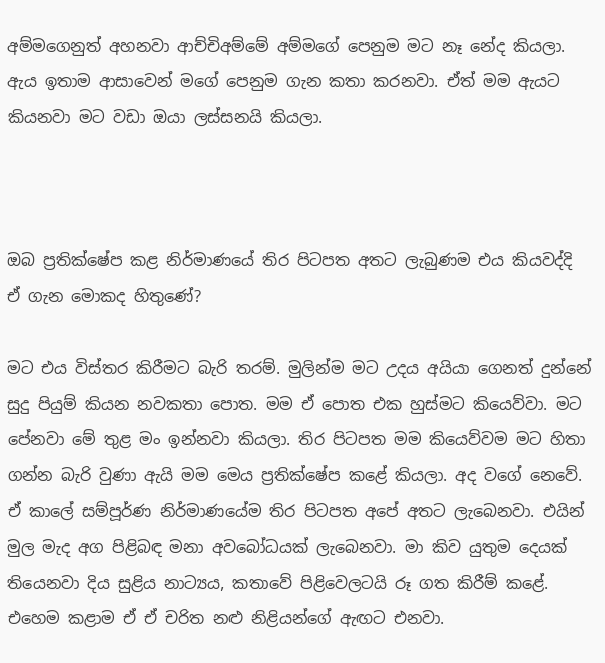අම්මගෙනුත් අහනවා ආච්චිඅම්මේ අම්මගේ පෙනුම මට නෑ නේද කියලා. ඇය ඉතාම ආසාවෙන් මගේ පෙනුම ගැන කතා කරනවා. ඒත් මම ඇයට කියනවා මට වඩා ඔයා ලස්සනයි කියලා.



ඔබ ප්‍රතික්ෂේප කළ නිර්මාණයේ තිර පිටපත අතට ලැබුණම එය කියවද්දි ඒ ගැන මොකද හිතුණේ?

මට එය විස්තර කිරීමට බැරි තරම්. මුලින්ම මට උදය අයියා ගෙනත් දුන්නේ සුදු පියුම් කියන නවකතා පොත. මම ඒ පොත එක හුස්මට කියෙව්වා. මට පේනවා මේ තුළ මං ඉන්නවා කියලා. තිර පිටපත මම කියෙව්වම මට හිතා ගන්න බැරි වුණා ඇයි මම මෙය ප්‍රතික්ෂේප කළේ කියලා. අද වගේ නෙවේ. ඒ කාලේ සම්පූර්ණ නිර්මාණයේම තිර පිටපත අපේ අතට ලැබෙනවා. එයින් මුල මැද අග පිළිබඳ මනා අවබෝධයක් ලැබෙනවා. මා කිව යුතුම දෙයක් තියෙනවා දිය සුළිය නාට්‍යය, කතාවේ පිළිවෙලටයි රූ ගත කිරීම් කළේ. එහෙම කළාම ඒ ඒ චරිත නළු නිළියන්ගේ ඇඟට එනවා.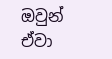ඔවුන් ඒවා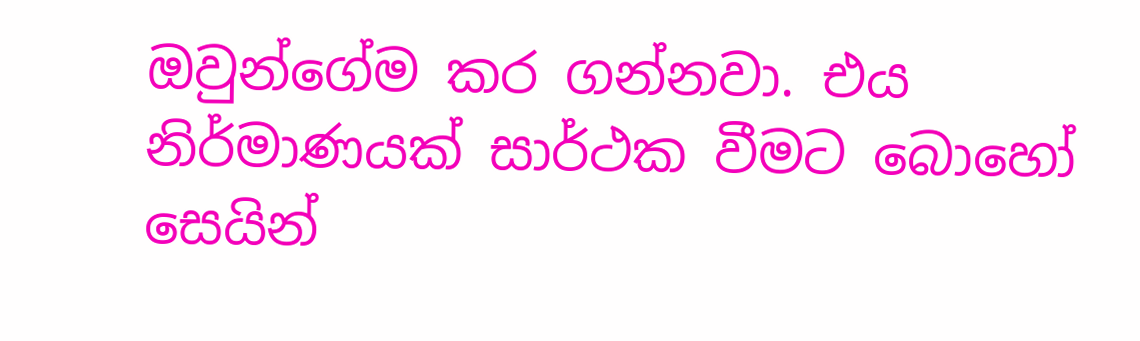ඔවුන්ගේම කර ගන්නවා. එය නිර්මාණයක් සාර්ථක වීමට බොහෝ සෙයින්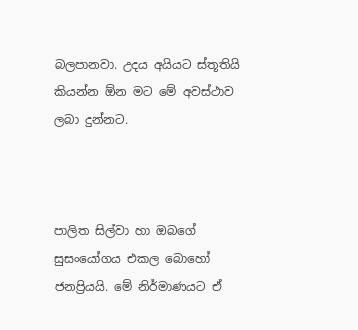බලපානවා. උදය අයියට ස්තූතියි කියන්න ඕන මට මේ අවස්ථාව ලබා දුන්නට.



පාලිත සිල්වා හා ඔබගේ සුසංයෝගය එකල බොහෝ ජනප්‍රියයි. මේ නිර්මාණයට ඒ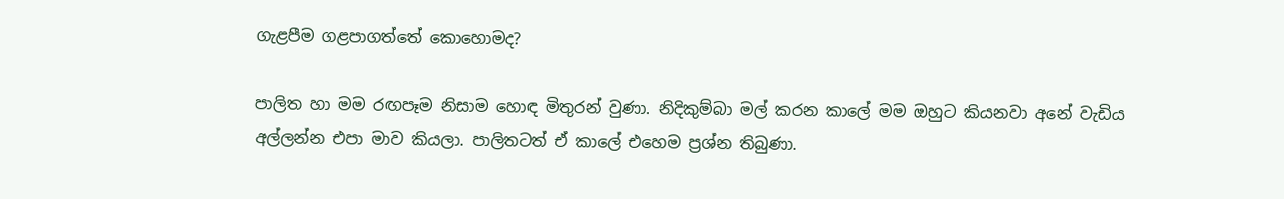ගැළපීම ගළපාගත්තේ කොහොමද?

පාලිත හා මම රඟපෑම නිසාම හොඳ මිතුරන් වුණා. නිදිකුම්බා මල් කරන කාලේ මම ඔහුට කියනවා අනේ වැඩිය අල්ලන්න එපා මාව කියලා. පාලිතටත් ඒ කාලේ එහෙම ප්‍රශ්න තිබුණා.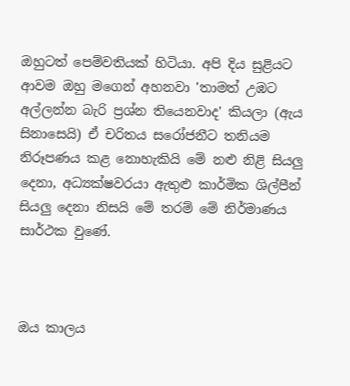ඔහුටත් පෙම්වතියක් හිටියා. අපි දිය සුළියට ආවම ඔහු මගෙන් අහනවා 'තාමත් උඹට අල්ලන්න බැරි ප්‍රශ්න තියෙනවාද' කියලා (ඇය සිනාසෙයි) ඒ චරිතය සරෝජනීට තනියම නිරූපණය කළ නොහැකියි මේ නළු නිළි සියලු දෙනා, අධ්‍යක්ෂවරයා ඇතුළු කාර්මික ශිල්පීන් සියලු දෙනා නිසයි මේ තරම් මේ නිර්මාණය සාර්ථක වුණේ.



ඔය කාලය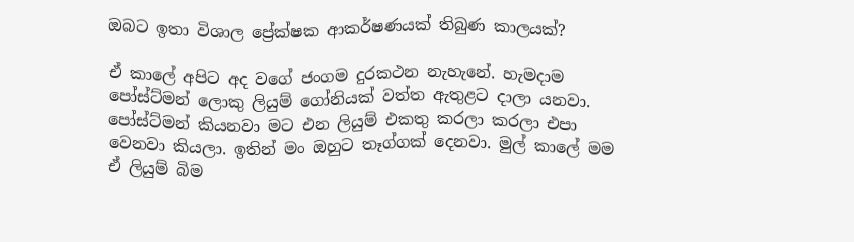ඔබට ඉතා විශාල ප්‍රේක්ෂක ආකර්ෂණයක් තිබුණ කාලයක්?

ඒ කාලේ අපිට අද වගේ ජංගම දුරකථන නැහැනේ. හැමදාම පෝස්ට්මන් ලොකු ලියුම් ගෝනියක් වත්ත ඇතුළට දාලා යනවා. පෝස්ට්මන් කියනවා මට එන ලියුම් එකතු කරලා කරලා එපා වෙනවා කියලා. ඉතින් මං ඔහුට තෑග්ගක් දෙනවා. මුල් කාලේ මම ඒ ලියුම් බිම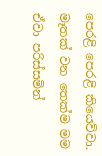පෙරළි පෙරළි කියෙව්වා. මෑතක් වන තෙක්ම මම ඒවා පරිස්සමින්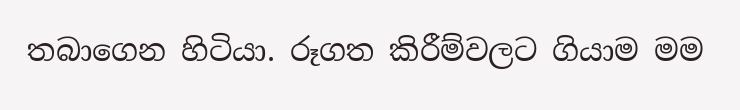තබාගෙන හිටියා. රූගත කිරීම්වලට ගියාම මම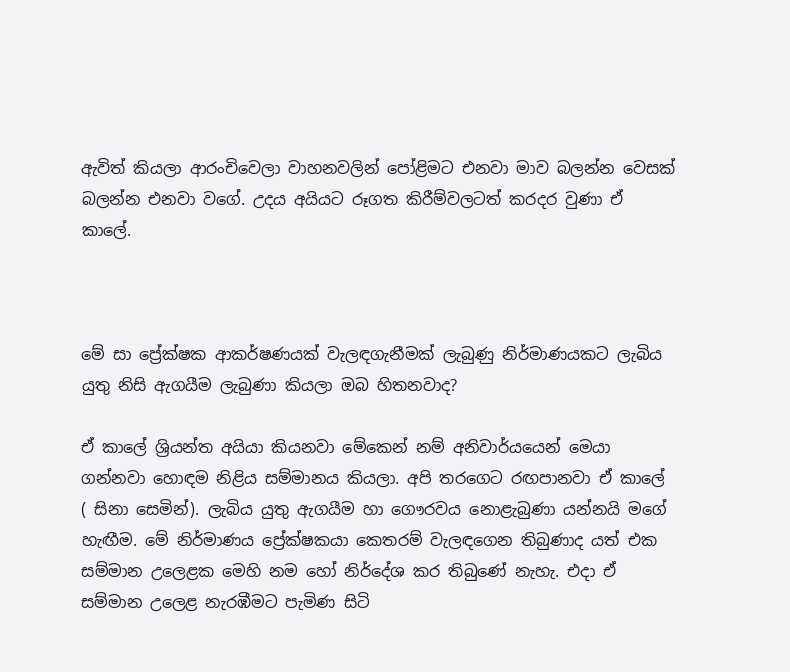ඇවිත් කියලා ආරංචිවෙලා වාහනවලින් පෝළිමට එනවා මාව බලන්න වෙසක් බලන්න එනවා වගේ. උදය අයියට රූගත කිරීම්වලටත් කරදර වුණා ඒ කාලේ.



මේ සා ප්‍රේක්ෂක ආකර්ෂණයක් වැලඳගැනීමක් ලැබුණු නිර්මාණයකට ලැබිය යුතු නිසි ඇගයීම ලැබුණා කියලා ඔබ හිතනවාද?

ඒ කාලේ ශ්‍රියන්ත අයියා කියනවා මේකෙන් නම් අනිවාර්යයෙන් මෙයා ගන්නවා හොඳම නිළිය සම්මානය කියලා. අපි තරගෙට රඟපානවා ඒ කාලේ ( සිනා සෙමින්). ලැබිය යුතු ඇගයීම හා ගෞරවය නොළැබුණා යන්නයි මගේ හැඟීම. මේ නිර්මාණය ප්‍රේක්ෂකයා කෙතරම් වැලඳගෙන තිබුණාද යත් එක සම්මාන උලෙළක මෙහි නම හෝ නිර්දේශ කර තිබුණේ නැහැ. එදා ඒ සම්මාන උලෙළ නැරඹීමට පැමිණ සිටි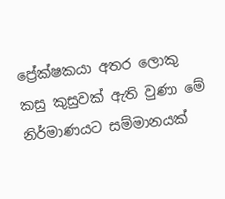ප්‍රේක්ෂකයා අතර ලොකු කසු කුසුවක් ඇති වුණා මේ නිර්මාණයට සම්මානයක්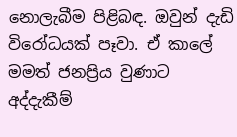නොලැබීම පිළිබඳ. ඔවුන් දැඩි විරෝධයක් පෑවා. ඒ කාලේ මමත් ජනප්‍රිය වුණාට අද්දැකීම්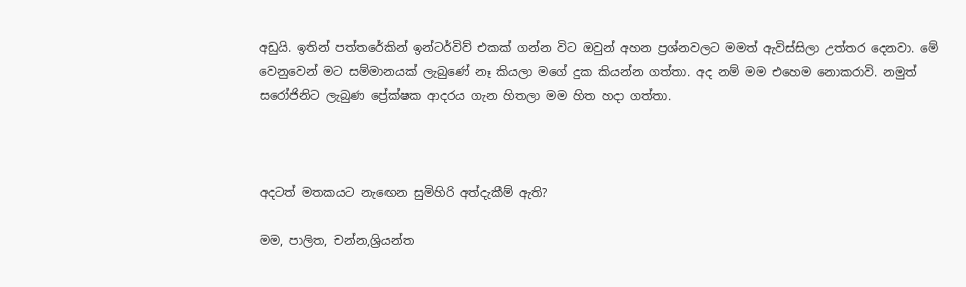අඩුයි. ඉතින් පත්තරේකින් ඉන්ටර්විව් එකක් ගන්න විට ඔවුන් අහන ප්‍රශ්නවලට මමත් ඇවිස්සිලා උත්තර දෙනවා. මේ වෙනුවෙන් මට සම්මානයක් ලැබුණේ නෑ කියලා මගේ දුක කියන්න ගත්තා. අද නම් මම එහෙම නොකරාවි. නමුත් සරෝජිනිට ලැබුණ ප්‍රේක්ෂක ආදරය ගැන හිතලා මම හිත හදා ගත්තා.



අදටත් මතකයට නැඟෙන සුමිහිරි අත්දැකීම් ඇති?

මම, පාලිත, චන්න,ශ්‍රියන්ත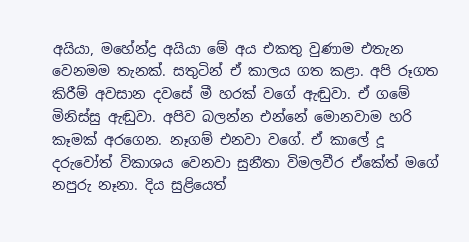අයියා, මහේන්ද්‍ර අයියා මේ අය එකතු වුණාම එතැන වෙනමම තැනක්. සතුටින් ඒ කාලය ගත කළා. අපි රූගත කිරීම් අවසාන දවසේ මී හරක් වගේ ඇඬුවා. ඒ ගමේ මිනිස්සු ඇඬුවා. අපිව බලන්න එන්නේ මොනවාම හරි කෑමක් අරගෙන. නෑගම් එනවා වගේ. ඒ කාලේ දූ දරුවෝත් විකාශය වෙනවා සුනීතා විමලවීර ඒකේත් මගේ නපුරු නෑනා. දිය සුළියෙත්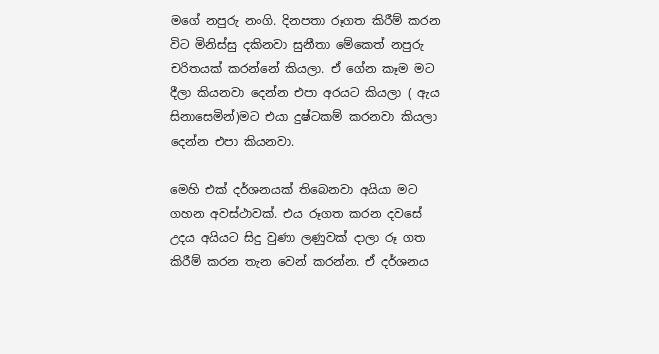මගේ නපුරු නංගි. දිනපතා රූගත කිරීම් කරන විට මිනිස්සු දකිනවා සුනීතා මේකෙත් නපුරු චරිතයක් කරන්නේ කියලා. ඒ ගේන කෑම මට දීලා කියනවා දෙන්න එපා අරයට කියලා ( ඇය සිනාසෙමින්)මට එයා දුෂ්ටකම් කරනවා කියලා දෙන්න එපා කියනවා.

මෙහි එක් දර්ශනයක් තිබෙනවා අයියා මට ගහන අවස්ථාවක්. එය රූගත කරන දවසේ උදය අයියට සිදු වුණා ලණුවක් දාලා රූ ගත කිරීම් කරන තැන වෙන් කරන්න. ඒ දර්ශනය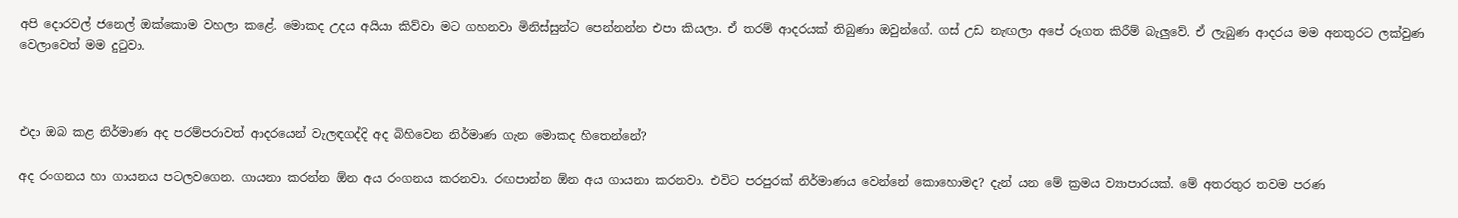අපි දොරවල් ජනෙල් ඔක්කොම වහලා කළේ. මොකද උදය අයියා කිව්වා මට ගහනවා මිනිස්සුන්ට පෙන්නන්න එපා කියලා. ඒ තරම් ආදරයක් තිබුණා ඔවුන්ගේ. ගස් උඩ නැඟලා අපේ රූගත කිරීම් බැලුවේ. ඒ ලැබුණ ආදරය මම අනතුරට ලක්වුණ වෙලාවෙත් මම දුටුවා.



එදා ඔබ කළ නිර්මාණ අද පරම්පරාවත් ආදරයෙන් වැලඳගද්දි අද බිහිවෙන නිර්මාණ ගැන මොකද හිතෙන්නේ?

අද රංගනය හා ගායනය පටලවගෙන. ගායනා කරන්න ඕන අය රංගනය කරනවා. රඟපාන්න ඕන අය ගායනා කරනවා. එවිට පරපුරක් නිර්මාණය වෙන්නේ කොහොමද? දැන් යන මේ ක්‍රමය ව්‍යාපාරයක්. මේ අතරතුර තවම පරණ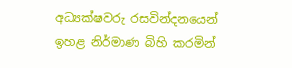අධ්‍යක්ෂවරු රසවින්දනයෙන් ඉහළ නිර්මාණ බිහි කරමින්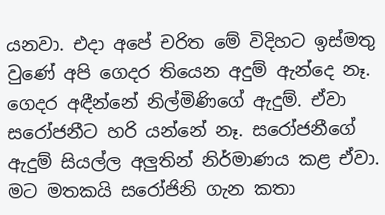යනවා. එදා අපේ චරිත මේ විදිහට ඉස්මතු වුණේ අපි ගෙදර තියෙන අදුම් ඇන්දෙ නෑ. ගෙදර අඳීන්නේ නිල්මිණිගේ ඇදුම්. ඒවා සරෝජනීට හරි යන්නේ නෑ. සරෝජනීගේ ඇදුම් සියල්ල අලුතින් නිර්මාණය කළ ඒවා. මට මතකයි සරෝජිනි ගැන කතා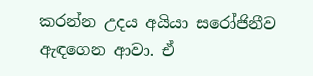කරන්න උදය අයියා සරෝජිනීව ඇඳගෙන ආවා. ඒ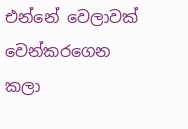එන්නේ වෙලාවක් වෙන්කරගෙන කලා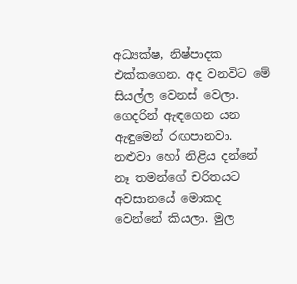අධ්‍යක්ෂ, නිෂ්පාදක එක්කගෙන. අද වනවිට මේ සියල්ල වෙනස් වෙලා. ගෙදරින් ඇඳගෙන යන ඇඳුමෙන් රඟපානවා. නළුවා හෝ නිළිය දන්නේ නෑ තමන්ගේ චරිතයට අවසානයේ මොකද වෙන්නේ කියලා. මුල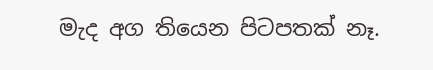මැද අග තියෙන පිටපතක් නෑ.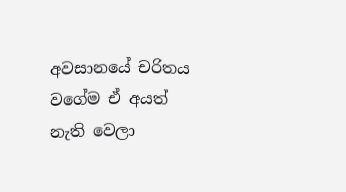අවසානයේ චරිතය වගේම ඒ අයත් නැති වෙලා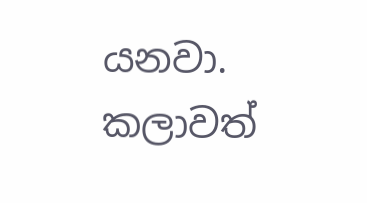යනවා. කලාවත්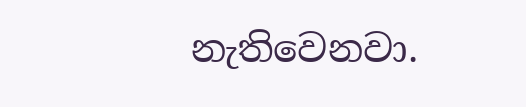නැතිවෙනවා.